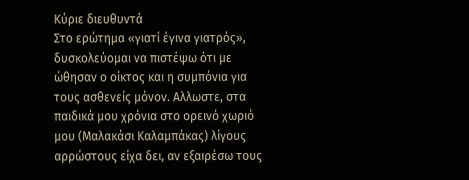Κύριε διευθυντά
Στο ερώτημα «γιατί έγινα γιατρός», δυσκολεύομαι να πιστέψω ότι με ώθησαν ο οίκτος και η συμπόνια για τους ασθενείς μόνον. Αλλωστε, στα παιδικά μου χρόνια στο ορεινό χωριό μου (Μαλακάσι Καλαμπάκας) λίγους αρρώστους είχα δει, αν εξαιρέσω τους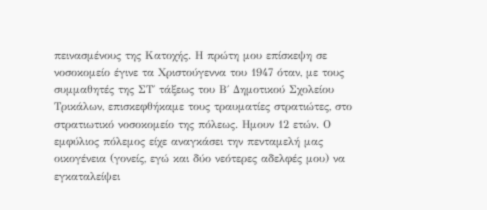πεινασμένους της Κατοχής. Η πρώτη μου επίσκεψη σε νοσοκομείο έγινε τα Χριστούγεννα του 1947 όταν, με τους συμμαθητές της ΣΤ΄ τάξεως του Β΄ ∆ημοτικού Σχολείου Τρικάλων, επισκεφθήκαμε τους τραυματίες στρατιώτες, στο στρατιωτικό νοσοκομείο της πόλεως. Ημουν 12 ετών. Ο εμφύλιος πόλεμος είχε αναγκάσει την πενταμελή μας οικογένεια (γονείς, εγώ και δύο νεότερες αδελφές μου) να εγκαταλείψει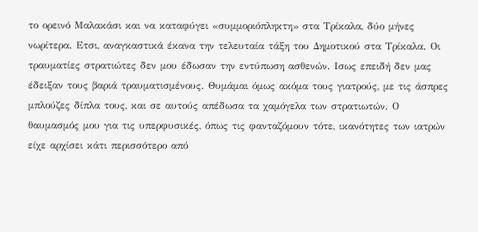το ορεινό Μαλακάσι και να καταφύγει «συμμοριόπληκτη» στα Τρίκαλα, δύο μήνες νωρίτερα. Ετσι, αναγκαστικά έκανα την τελευταία τάξη του ∆ημοτικού στα Τρίκαλα. Οι τραυματίες στρατιώτες δεν μου έδωσαν την εντύπωση ασθενών. Ισως επειδή δεν μας έδειξαν τους βαριά τραυματισμένους. Θυμάμαι όμως ακόμα τους γιατρούς, με τις άσπρες μπλούζες δίπλα τους, και σε αυτούς απέδωσα τα χαμόγελα των στρατιωτών. Ο θαυμασμός μου για τις υπερφυσικές, όπως τις φανταζόμουν τότε, ικανότητες των ιατρών είχε αρχίσει κάτι περισσότερο από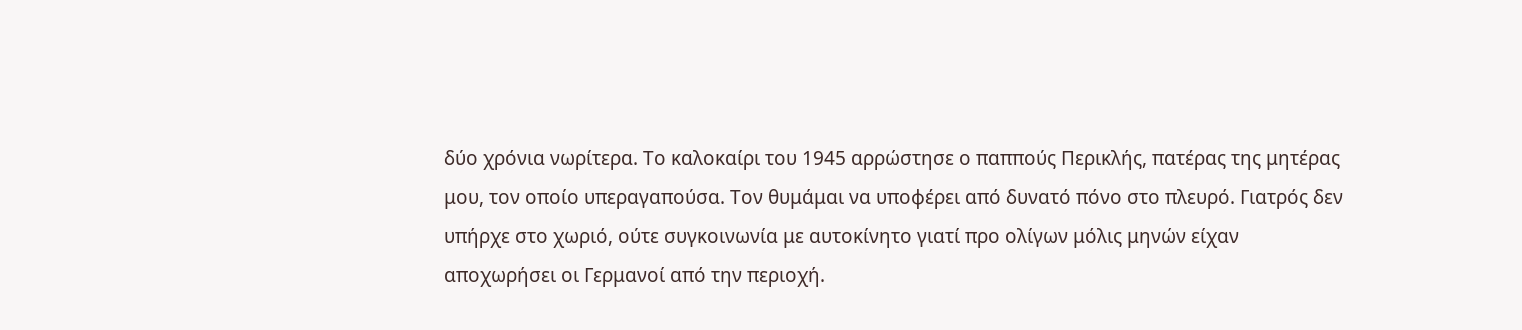δύο χρόνια νωρίτερα. Το καλοκαίρι του 1945 αρρώστησε ο παππούς Περικλής, πατέρας της μητέρας μου, τον οποίο υπεραγαπούσα. Τον θυμάμαι να υποφέρει από δυνατό πόνο στο πλευρό. Γιατρός δεν υπήρχε στο χωριό, ούτε συγκοινωνία με αυτοκίνητο γιατί προ ολίγων μόλις μηνών είχαν αποχωρήσει οι Γερμανοί από την περιοχή.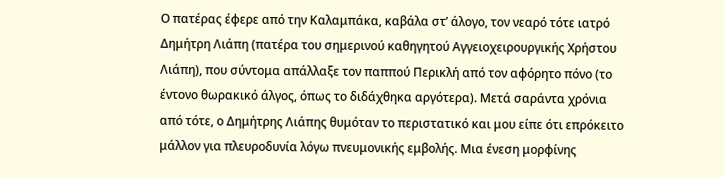Ο πατέρας έφερε από την Καλαμπάκα, καβάλα στ’ άλογο, τον νεαρό τότε ιατρό Δημήτρη Λιάπη (πατέρα του σημερινού καθηγητού Αγγειοχειρουργικής Χρήστου Λιάπη), που σύντομα απάλλαξε τον παππού Περικλή από τον αφόρητο πόνο (το έντονο θωρακικό άλγος, όπως το διδάχθηκα αργότερα). Μετά σαράντα χρόνια από τότε, ο Δημήτρης Λιάπης θυμόταν το περιστατικό και μου είπε ότι επρόκειτο μάλλον για πλευροδυνία λόγω πνευμονικής εμβολής. Μια ένεση μορφίνης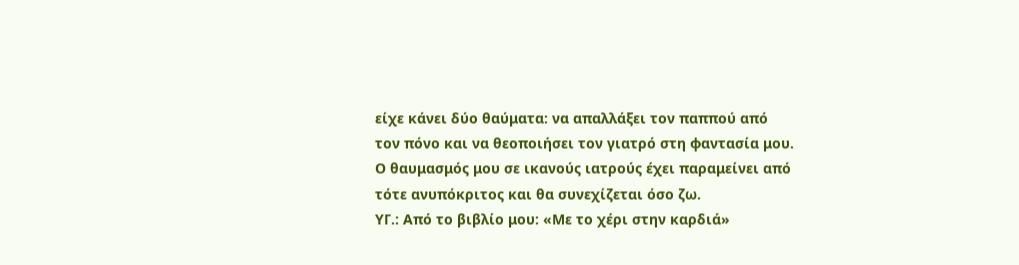είχε κάνει δύο θαύματα: να απαλλάξει τον παππού από τον πόνο και να θεοποιήσει τον γιατρό στη φαντασία μου. Ο θαυμασμός μου σε ικανούς ιατρούς έχει παραμείνει από τότε ανυπόκριτος και θα συνεχίζεται όσο ζω.
ΥΓ.: Από το βιβλίο μου: «Με το χέρι στην καρδιά»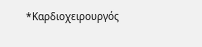*Καρδιοχειρουργός